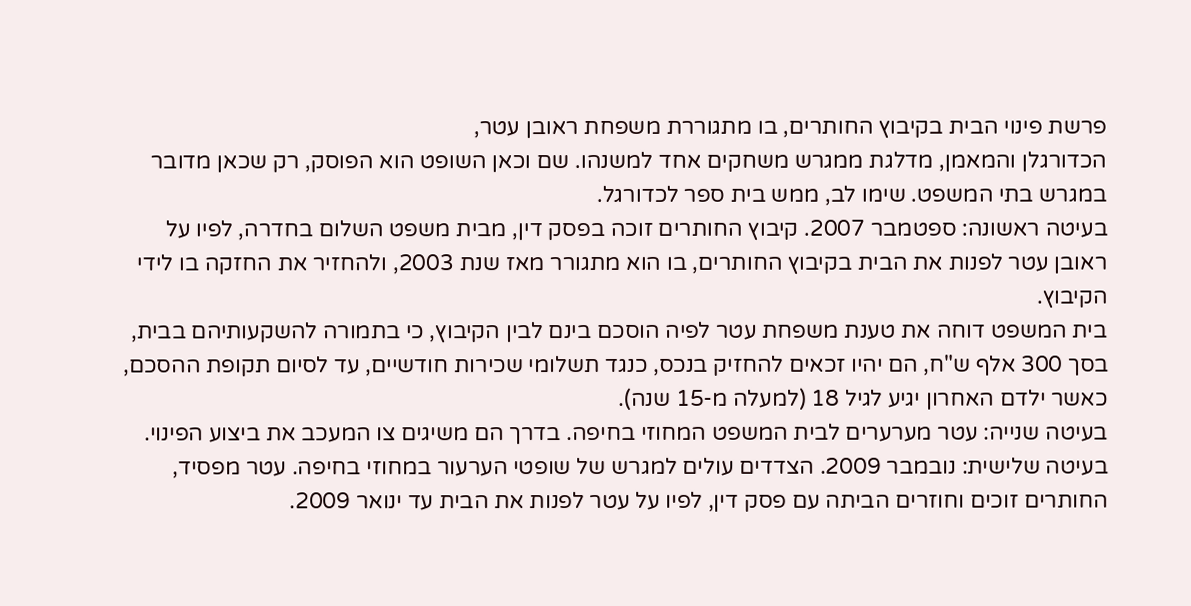פרשת פינוי הבית בקיבוץ החותרים, בו מתגוררת משפחת ראובן עטר,
הכדורגלן והמאמן, מדלגת ממגרש משחקים אחד למשנהו. שם וכאן השופט הוא הפוסק, רק שכאן מדובר במגרש בתי המשפט. שימו לב, ממש בית ספר לכדורגל.
בעיטה ראשונה: ספטמבר 2007. קיבוץ החותרים זוכה בפסק דין, מבית משפט השלום בחדרה, לפיו על ראובן עטר לפנות את הבית בקיבוץ החותרים, בו הוא מתגורר מאז שנת 2003, ולהחזיר את החזקה בו לידי הקיבוץ.
בית המשפט דוחה את טענת משפחת עטר לפיה הוסכם בינם לבין הקיבוץ, כי בתמורה להשקעותיהם בבית, בסך 300 אלף ש"ח, הם יהיו זכאים להחזיק בנכס, כנגד תשלומי שכירות חודשיים, עד לסיום תקופת ההסכם, כאשר ילדם האחרון יגיע לגיל 18 (למעלה מ-15 שנה).
בעיטה שנייה: עטר מערערים לבית המשפט המחוזי בחיפה. בדרך הם משיגים צו המעכב את ביצוע הפינוי.
בעיטה שלישית: נובמבר 2009. הצדדים עולים למגרש של שופטי הערעור במחוזי בחיפה. עטר מפסיד, החותרים זוכים וחוזרים הביתה עם פסק דין, לפיו על עטר לפנות את הבית עד ינואר 2009.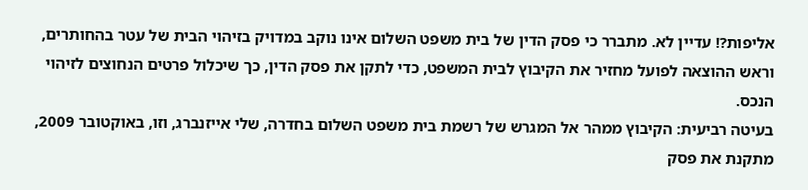אליפות?! עדיין לא. מתברר כי פסק הדין של בית משפט השלום אינו נוקב במדויק בזיהוי הבית של עטר בהחותרים, וראש ההוצאה לפועל מחזיר את הקיבוץ לבית המשפט, כדי לתקן את פסק הדין, כך שיכלול פרטים הנחוצים לזיהוי הנכס.
בעיטה רביעית: הקיבוץ ממהר אל המגרש של רשמת בית משפט השלום בחדרה, שלי אייזנברג, וזו, באוקטובר 2009, מתקנת את פסק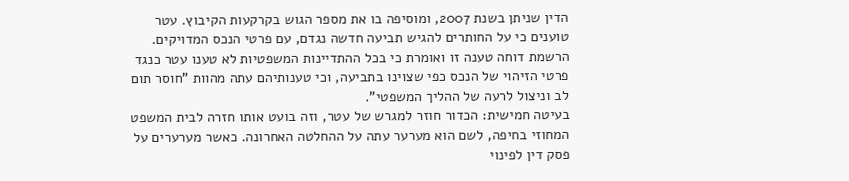הדין שניתן בשנת 2007, ומוסיפה בו את מספר הגוש בקרקעות הקיבוץ. עטר טוענים כי על החותרים להגיש תביעה חדשה נגדם, עם פרטי הנכס המדויקים. הרשמת דוחה טענה זו ואומרת כי בכל ההתדיינות המשפטיות לא טענו עטר כנגד פרטי הזיהוי של הנכס כפי שצוינו בתביעה, וכי טענותיהם עתה מהוות "חוסר תום לב וניצול לרעה של ההליך המשפטי".
בעיטה חמישית: הכדור חוזר למגרש של עטר, וזה בועט אותו חזרה לבית המשפט המחוזי בחיפה, לשם הוא מערער עתה על ההחלטה האחרונה. כאשר מערערים על פסק דין לפינוי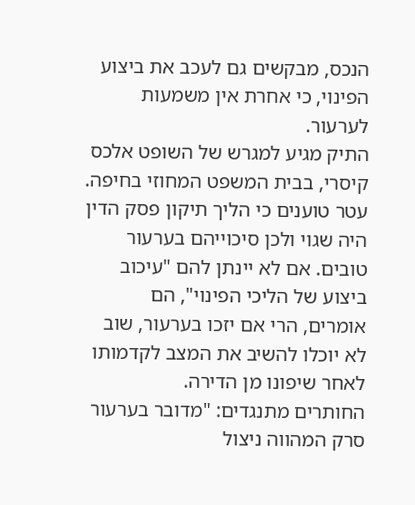הנכס, מבקשים גם לעכב את ביצוע הפינוי, כי אחרת אין משמעות לערעור.
התיק מגיע למגרש של השופט אלכס קיסרי, בבית המשפט המחוזי בחיפה. עטר טוענים כי הליך תיקון פסק הדין היה שגוי ולכן סיכוייהם בערעור טובים. אם לא יינתן להם "עיכוב ביצוע של הליכי הפינוי", הם אומרים, הרי אם יזכו בערעור, שוב לא יוכלו להשיב את המצב לקדמותו לאחר שיפונו מן הדירה.
החותרים מתנגדים: "מדובר בערעור סרק המהווה ניצול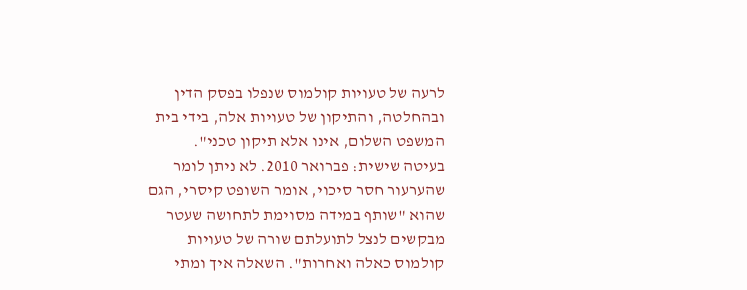לרעה של טעויות קולמוס שנפלו בפסק הדין ובהחלטה, והתיקון של טעויות אלה, בידי בית המשפט השלום, אינו אלא תיקון טכני".
בעיטה שישית: פברואר 2010. לא ניתן לומר שהערעור חסר סיכוי, אומר השופט קיסרי, הגם שהוא "שותף במידה מסוימת לתחושה שעטר מבקשים לנצל לתועלתם שורה של טעויות קולמוס כאלה ואחרות". השאלה איך ומתי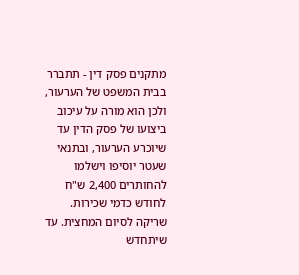מתקנים פסק דין - תתברר בבית המשפט של הערעור, ולכן הוא מורה על עיכוב ביצועו של פסק הדין עד שיוכרע הערעור, ובתנאי שעטר יוסיפו וישלמו להחותרים 2,400 ש"ח לחודש כדמי שכירות.
שריקה לסיום המחצית. עד שיתחדש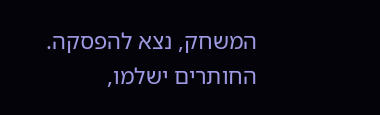המשחק, נצא להפסקה. החותרים ישלמו,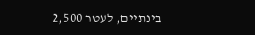בינתיים, לעטר 2,500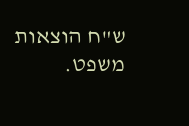ש"ח הוצאות משפט.